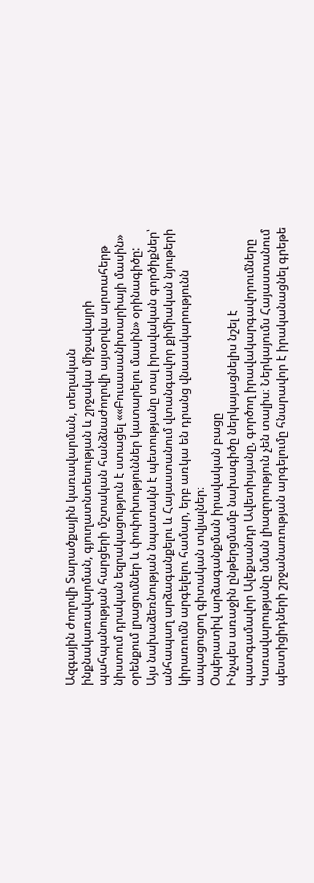Ազգային ժողովի Տարածքային կառավարման, տեղական ինքնակառավարման, գյուղատնտեսության և շրջակա միջավայրի պահպանության հարցերի մշտական հանձնաժողովի այսօրվա արտահերթ նիստում դրական եզրակացություն է ստացել ««Բուսասանիտարիայի մասին» օրենքում լրացումներ և փոփոխություններ կատարելու մասին» օրինագիծը:
Այս նախաձեռնության նպատակն է պետությանը տալ իրավական գործիքներ՝ անհապաղ արձագանքելու և Հայաստանում վտանգավոր քիմիական նյութերի կիրառումն արգելելու համար, երբ առկա են դրանց վնասակարությունն ապացուցող գիտական տվյալներ։
Օպերատիվ արձագանքման իրավական բացը
Ինչպես առաջին ընթերցմամբ նախագիծը ներկայացնելիս նշել է պատգամավոր Ալեքսանդր Ավետիսյանը, գործող իրավակարգավորումները Կառավարությանը նման լիազորություն չեն տալիս։ Ներկայումս Հայաստանում պեստիցիդների շրջանառության արգելումը հնարավոր է իրականացնել գրեթե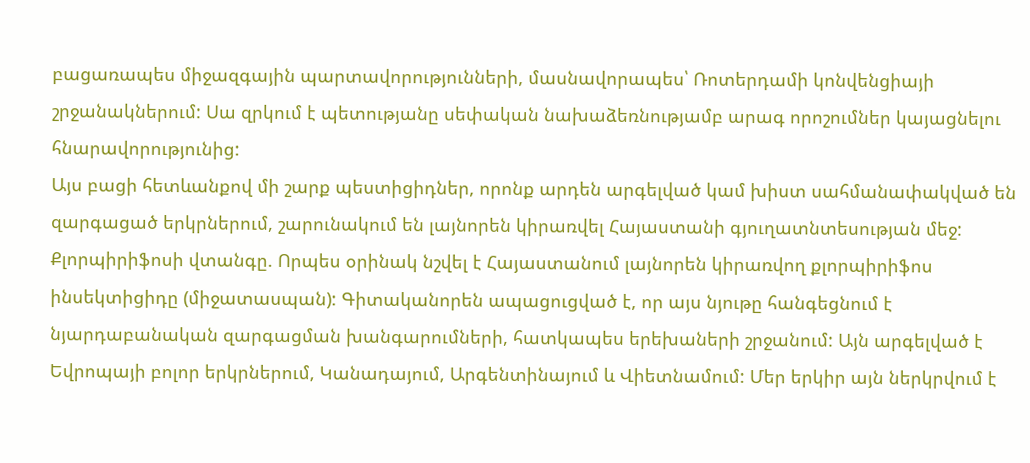բացառապես միջազգային պարտավորությունների, մասնավորապես՝ Ռոտերդամի կոնվենցիայի շրջանակներում: Սա զրկում է պետությանը սեփական նախաձեռնությամբ արագ որոշումներ կայացնելու հնարավորությունից:
Այս բացի հետևանքով մի շարք պեստիցիդներ, որոնք արդեն արգելված կամ խիստ սահմանափակված են զարգացած երկրներում, շարունակում են լայնորեն կիրառվել Հայաստանի գյուղատնտեսության մեջ:
Քլորպիրիֆոսի վտանգը. Որպես օրինակ նշվել է Հայաստանում լայնորեն կիրառվող քլորպիրիֆոս ինսեկտիցիդը (միջատասպան): Գիտականորեն ապացուցված է, որ այս նյութը հանգեցնում է նյարդաբանական զարգացման խանգարումների, հատկապես երեխաների շրջանում: Այն արգելված է Եվրոպայի բոլոր երկրներում, Կանադայում, Արգենտինայում և Վիետնամում: Մեր երկիր այն ներկրվում է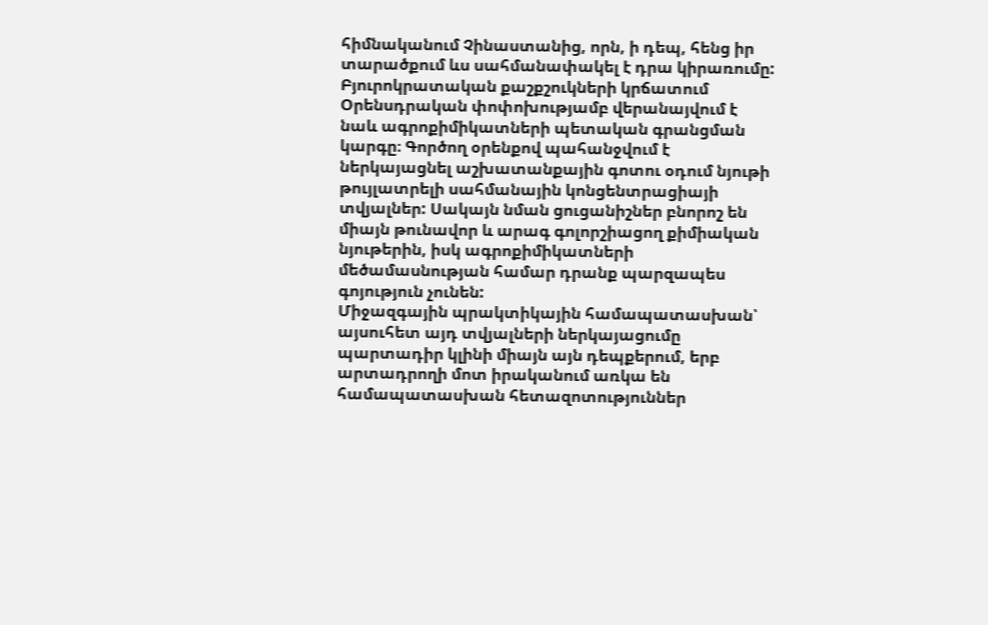հիմնականում Չինաստանից, որն, ի դեպ, հենց իր տարածքում ևս սահմանափակել է դրա կիրառումը:
Բյուրոկրատական քաշքշուկների կրճատում
Օրենսդրական փոփոխությամբ վերանայվում է նաև ագրոքիմիկատների պետական գրանցման կարգը։ Գործող օրենքով պահանջվում է ներկայացնել աշխատանքային գոտու օդում նյութի թույլատրելի սահմանային կոնցենտրացիայի տվյալներ: Սակայն նման ցուցանիշներ բնորոշ են միայն թունավոր և արագ գոլորշիացող քիմիական նյութերին, իսկ ագրոքիմիկատների մեծամասնության համար դրանք պարզապես գոյություն չունեն:
Միջազգային պրակտիկային համապատասխան՝ այսուհետ այդ տվյալների ներկայացումը պարտադիր կլինի միայն այն դեպքերում, երբ արտադրողի մոտ իրականում առկա են համապատասխան հետազոտություններ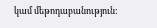կամ մեթոդաբանություն: